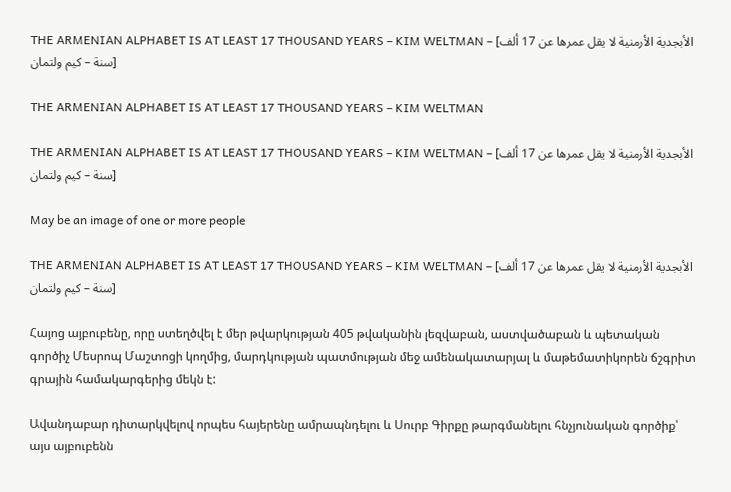THE ARMENIAN ALPHABET IS AT LEAST 17 THOUSAND YEARS – KIM WELTMAN – [الأبجدية الأرمنية لا يقل عمرها عن 17 ألف سنة – كيم ولتمان]

THE ARMENIAN ALPHABET IS AT LEAST 17 THOUSAND YEARS – KIM WELTMAN

THE ARMENIAN ALPHABET IS AT LEAST 17 THOUSAND YEARS – KIM WELTMAN – [الأبجدية الأرمنية لا يقل عمرها عن 17 ألف سنة – كيم ولتمان]

May be an image of one or more people

THE ARMENIAN ALPHABET IS AT LEAST 17 THOUSAND YEARS – KIM WELTMAN – [الأبجدية الأرمنية لا يقل عمرها عن 17 ألف سنة – كيم ولتمان]

Հայոց այբուբենը, որը ստեղծվել է մեր թվարկության 405 թվականին լեզվաբան, աստվածաբան և պետական գործիչ Մեսրոպ Մաշտոցի կողմից, մարդկության պատմության մեջ ամենակատարյալ և մաթեմատիկորեն ճշգրիտ գրային համակարգերից մեկն է:

Ավանդաբար դիտարկվելով որպես հայերենը ամրապնդելու և Սուրբ Գիրքը թարգմանելու հնչյունական գործիք՝ այս այբուբենն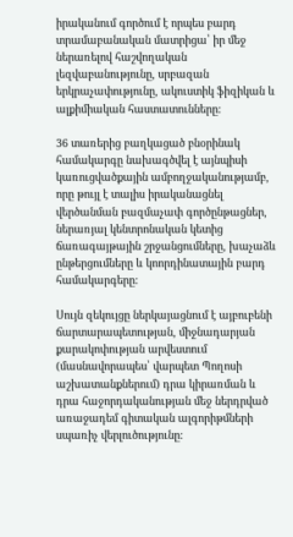իրականում գործում է որպես բարդ տրամաբանական մատրիցա՝ իր մեջ ներառելով հաշվողական լեզվաբանությունը, սրբազան երկրաչափությունը, ակուստիկ ֆիզիկան և ալքիմիական հաստատունները:

36 տառերից բաղկացած բնօրինակ համակարգը նախագծվել է այնպիսի կառուցվածքային ամբողջականությամբ, որը թույլ է տալիս իրականացնել վերծանման բազմաչափ գործընթացներ, ներառյալ կենտրոնական կետից ճառագայթային շրջանցումները, խաչաձև ընթերցումները և կոորդինատային բարդ համակարգերը:

Սույն զեկույցը ներկայացնում է այբուբենի ճարտարապետության, միջնադարյան քարակոփության արվեստում (մասնավորապես՝ վարպետ Պողոսի աշխատանքներում) դրա կիրառման և դրա հաջորդականության մեջ ներդրված առաջադեմ գիտական ալգորիթմների սպառիչ վերլուծությունը: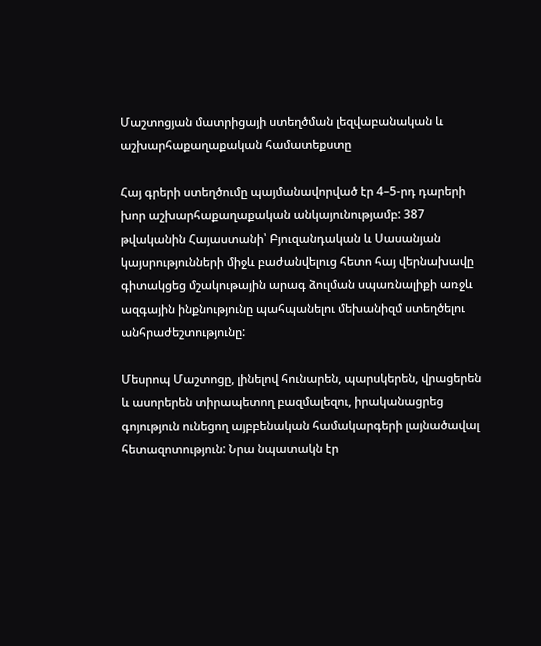Մաշտոցյան մատրիցայի ստեղծման լեզվաբանական և աշխարհաքաղաքական համատեքստը

Հայ գրերի ստեղծումը պայմանավորված էր 4–5-րդ դարերի խոր աշխարհաքաղաքական անկայունությամբ: 387 թվականին Հայաստանի՝ Բյուզանդական և Սասանյան կայսրությունների միջև բաժանվելուց հետո հայ վերնախավը գիտակցեց մշակութային արագ ձուլման սպառնալիքի առջև ազգային ինքնությունը պահպանելու մեխանիզմ ստեղծելու անհրաժեշտությունը:

Մեսրոպ Մաշտոցը, լինելով հունարեն, պարսկերեն, վրացերեն և ասորերեն տիրապետող բազմալեզու, իրականացրեց գոյություն ունեցող այբբենական համակարգերի լայնածավալ հետազոտություն: Նրա նպատակն էր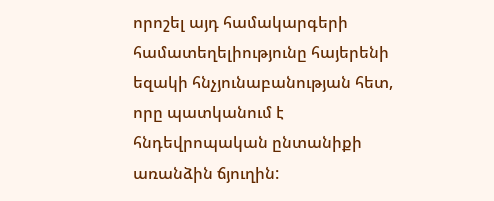որոշել այդ համակարգերի համատեղելիությունը հայերենի եզակի հնչյունաբանության հետ, որը պատկանում է հնդեվրոպական ընտանիքի առանձին ճյուղին: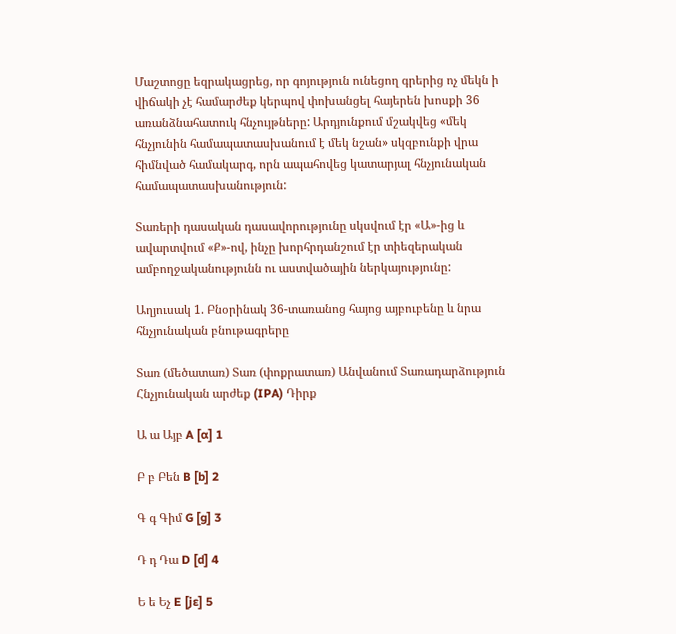Մաշտոցը եզրակացրեց, որ գոյություն ունեցող գրերից ոչ մեկն ի վիճակի չէ համարժեք կերպով փոխանցել հայերեն խոսքի 36 առանձնահատուկ հնչույթները: Արդյունքում մշակվեց «մեկ հնչյունին համապատասխանում է մեկ նշան» սկզբունքի վրա հիմնված համակարգ, որն ապահովեց կատարյալ հնչյունական համապատասխանություն:

Տառերի դասական դասավորությունը սկսվում էր «Ա»-ից և ավարտվում «Ք»-ով, ինչը խորհրդանշում էր տիեզերական ամբողջականությունն ու աստվածային ներկայությունը:

Աղյուսակ 1. Բնօրինակ 36-տառանոց հայոց այբուբենը և նրա հնչյունական բնութագրերը

Տառ (մեծատառ) Տառ (փոքրատառ) Անվանում Տառադարձություն Հնչյունական արժեք (IPA) Դիրք

Ա ա Այբ A [ɑ] 1

Բ բ Բեն B [b] 2

Գ գ Գիմ G [ɡ] 3

Դ դ Դա D [d] 4

Ե ե Եչ E [jɛ] 5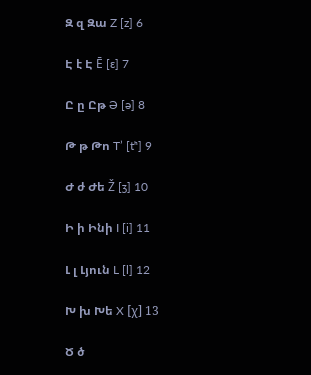Զ զ Զա Z [z] 6

Է է Է Ē [ɛ] 7

Ը ը Ըթ Ə [ə] 8

Թ թ Թո T’ [tʰ] 9

Ժ ժ Ժե Ž [ʒ] 10

Ի ի Ինի I [i] 11

Լ լ Լյուն L [l] 12

Խ խ Խե X [χ] 13

Ծ ծ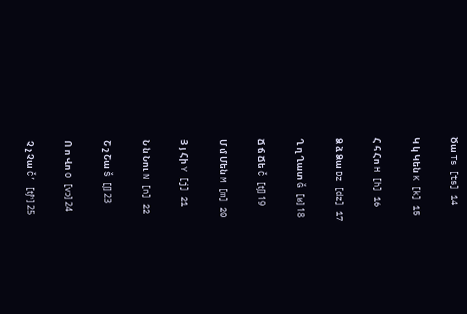Ծա Ts [ts] 14

Կ կ Կեն K [k] 15

Հ հ Հո H [h] 16

Ձ ձ Ձա Dz [dz] 17

Ղ ղ Ղատ Ğ [ʁ] 18

Ճ ճ Ճե Č [tʃ] 19

Մ մ Մեն M [m] 20

Յ յ Հի Y [j] 21

Ն ն Նու N [n] 22

Շ շ Շա Š [ʃ] 23

Ո ո Վո O [vɔ] 24

Չ չ Չա Č’ [tʃʰ] 25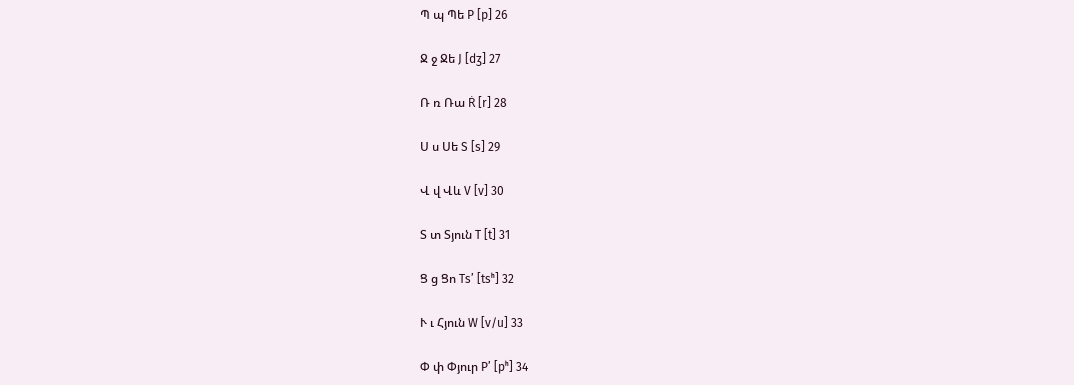Պ պ Պե P [p] 26

Ջ ջ Ջե J [dʒ] 27

Ռ ռ Ռա Ṙ [r] 28

Ս ս Սե S [s] 29

Վ վ Վև V [v] 30

Տ տ Տյուն T [t] 31

Ց ց Ցո Ts’ [tsʰ] 32

Ւ ւ Հյուն W [v/u] 33

Փ փ Փյուր P’ [pʰ] 34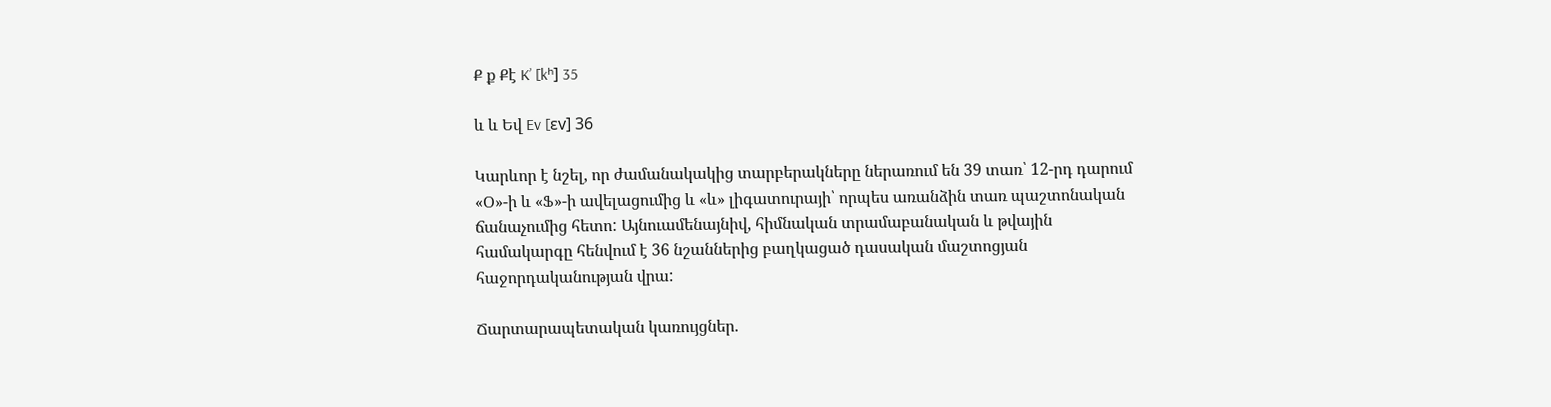Ք ք Քէ K’ [kʰ] 35

և և Եվ Ev [ɛv] 36

Կարևոր է նշել, որ ժամանակակից տարբերակները ներառում են 39 տառ՝ 12-րդ դարում «Օ»-ի և «Ֆ»-ի ավելացումից և «և» լիգատուրայի՝ որպես առանձին տառ պաշտոնական ճանաչումից հետո: Այնուամենայնիվ, հիմնական տրամաբանական և թվային համակարգը հենվում է 36 նշաններից բաղկացած դասական մաշտոցյան հաջորդականության վրա:

Ճարտարապետական կառույցներ.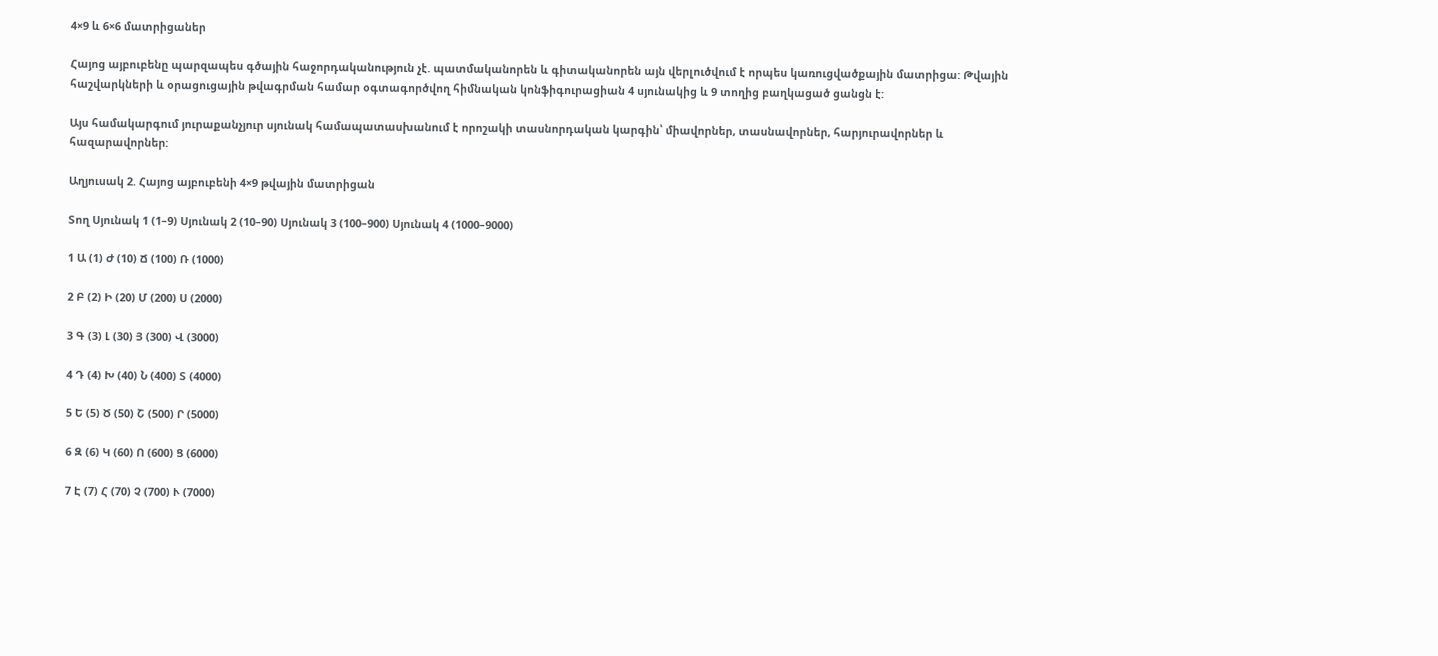4×9 և 6×6 մատրիցաներ

Հայոց այբուբենը պարզապես գծային հաջորդականություն չէ. պատմականորեն և գիտականորեն այն վերլուծվում է որպես կառուցվածքային մատրիցա: Թվային հաշվարկների և օրացուցային թվագրման համար օգտագործվող հիմնական կոնֆիգուրացիան 4 սյունակից և 9 տողից բաղկացած ցանցն է:

Այս համակարգում յուրաքանչյուր սյունակ համապատասխանում է որոշակի տասնորդական կարգին՝ միավորներ, տասնավորներ, հարյուրավորներ և հազարավորներ:

Աղյուսակ 2. Հայոց այբուբենի 4×9 թվային մատրիցան

Տող Սյունակ 1 (1–9) Սյունակ 2 (10–90) Սյունակ 3 (100–900) Սյունակ 4 (1000–9000)

1 Ա (1) Ժ (10) Ճ (100) Ռ (1000)

2 Բ (2) Ի (20) Մ (200) Ս (2000)

3 Գ (3) Լ (30) Յ (300) Վ (3000)

4 Դ (4) Խ (40) Ն (400) Տ (4000)

5 Ե (5) Ծ (50) Շ (500) Ր (5000)

6 Զ (6) Կ (60) Ո (600) Ց (6000)

7 Է (7) Հ (70) Չ (700) Ւ (7000)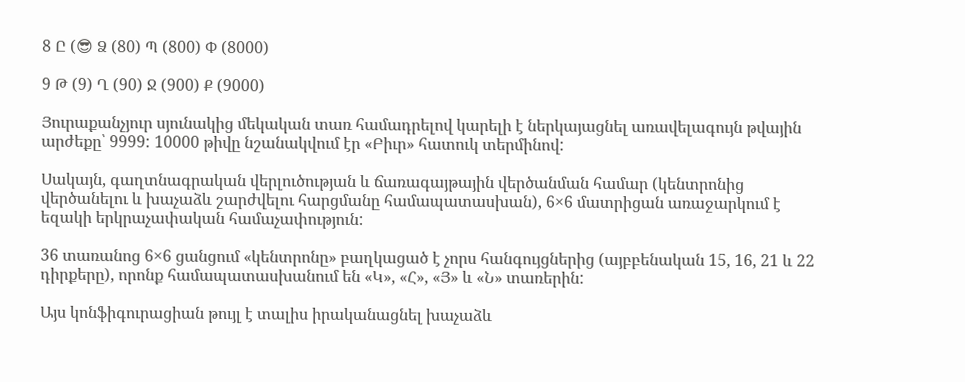8 Ը (😎 Ձ (80) Պ (800) Փ (8000)

9 Թ (9) Ղ (90) Ջ (900) Ք (9000)

Յուրաքանչյուր սյունակից մեկական տառ համադրելով կարելի է ներկայացնել առավելագույն թվային արժեքը՝ 9999: 10000 թիվը նշանակվում էր «Բիւր» հատուկ տերմինով:

Սակայն, գաղտնագրական վերլուծության և ճառագայթային վերծանման համար (կենտրոնից վերծանելու և խաչաձև շարժվելու հարցմանը համապատասխան), 6×6 մատրիցան առաջարկում է եզակի երկրաչափական համաչափություն:

36 տառանոց 6×6 ցանցում «կենտրոնը» բաղկացած է չորս հանգույցներից (այբբենական 15, 16, 21 և 22 դիրքերը), որոնք համապատասխանում են «Կ», «Հ», «Յ» և «Ն» տառերին:

Այս կոնֆիգուրացիան թույլ է տալիս իրականացնել խաչաձև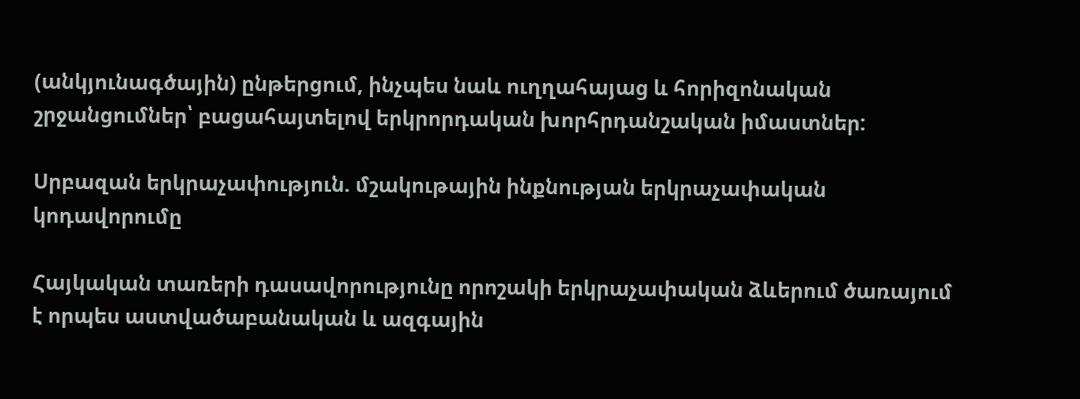(անկյունագծային) ընթերցում, ինչպես նաև ուղղահայաց և հորիզոնական շրջանցումներ՝ բացահայտելով երկրորդական խորհրդանշական իմաստներ:

Սրբազան երկրաչափություն. մշակութային ինքնության երկրաչափական կոդավորումը

Հայկական տառերի դասավորությունը որոշակի երկրաչափական ձևերում ծառայում է որպես աստվածաբանական և ազգային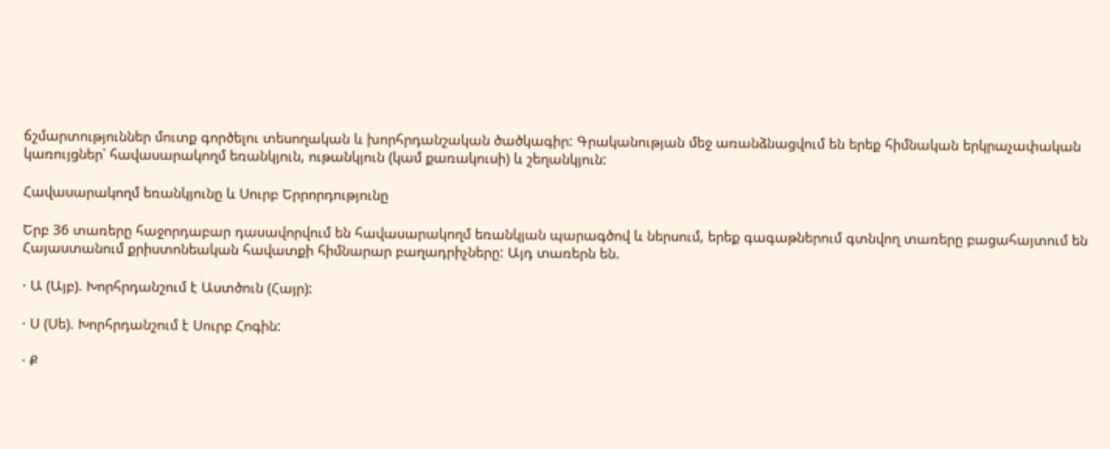ճշմարտություններ մուտք գործելու տեսողական և խորհրդանշական ծածկագիր: Գրականության մեջ առանձնացվում են երեք հիմնական երկրաչափական կառույցներ՝ հավասարակողմ եռանկյուն, ութանկյուն (կամ քառակուսի) և շեղանկյուն:

Հավասարակողմ եռանկյունը և Սուրբ Երրորդությունը

Երբ 36 տառերը հաջորդաբար դասավորվում են հավասարակողմ եռանկյան պարագծով և ներսում, երեք գագաթներում գտնվող տառերը բացահայտում են Հայաստանում քրիստոնեական հավատքի հիմնարար բաղադրիչները: Այդ տառերն են.

· Ա (Այբ). Խորհրդանշում է Աստծուն (Հայր):

· Ս (Սե). Խորհրդանշում է Սուրբ Հոգին:

· Ք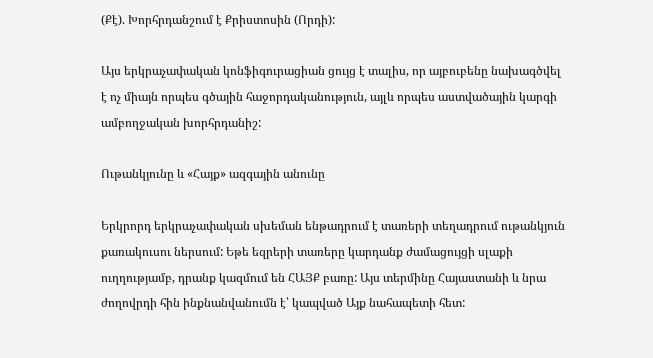(Քէ). Խորհրդանշում է Քրիստոսին (Որդի):

Այս երկրաչափական կոնֆիգուրացիան ցույց է տալիս, որ այբուբենը նախագծվել է ոչ միայն որպես գծային հաջորդականություն, այլև որպես աստվածային կարգի ամբողջական խորհրդանիշ:

Ութանկյունը և «Հայք» ազգային անունը

Երկրորդ երկրաչափական սխեման ենթադրում է տառերի տեղադրում ութանկյուն քառակուսու ներսում: Եթե եզրերի տառերը կարդանք ժամացույցի սլաքի ուղղությամբ, դրանք կազմում են ՀԱՅՔ բառը: Այս տերմինը Հայաստանի և նրա ժողովրդի հին ինքնանվանումն է՝ կապված Այք նահապետի հետ: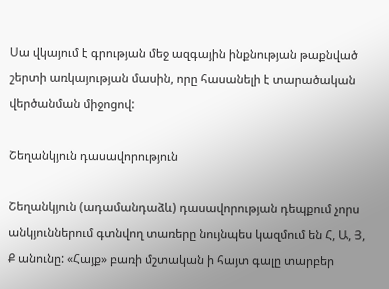Սա վկայում է գրության մեջ ազգային ինքնության թաքնված շերտի առկայության մասին, որը հասանելի է տարածական վերծանման միջոցով:

Շեղանկյուն դասավորություն

Շեղանկյուն (ադամանդաձև) դասավորության դեպքում չորս անկյուններում գտնվող տառերը նույնպես կազմում են Հ, Ա, Յ, Ք անունը: «Հայք» բառի մշտական ի հայտ գալը տարբեր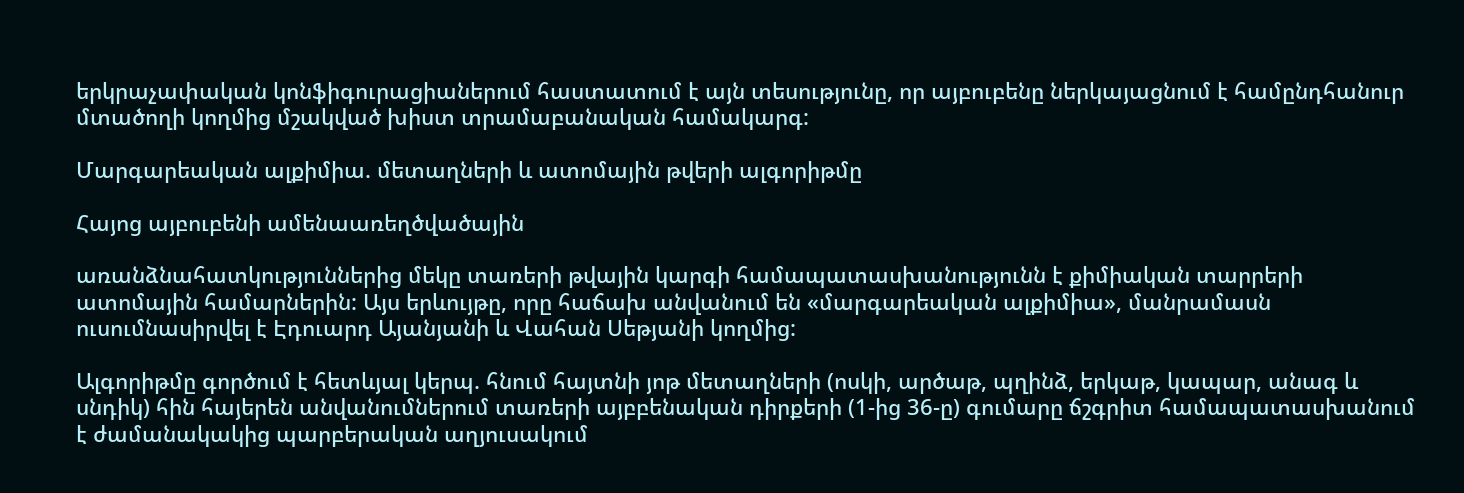երկրաչափական կոնֆիգուրացիաներում հաստատում է այն տեսությունը, որ այբուբենը ներկայացնում է համընդհանուր մտածողի կողմից մշակված խիստ տրամաբանական համակարգ:

Մարգարեական ալքիմիա. մետաղների և ատոմային թվերի ալգորիթմը

Հայոց այբուբենի ամենաառեղծվածային

առանձնահատկություններից մեկը տառերի թվային կարգի համապատասխանությունն է քիմիական տարրերի ատոմային համարներին: Այս երևույթը, որը հաճախ անվանում են «մարգարեական ալքիմիա», մանրամասն ուսումնասիրվել է Էդուարդ Այանյանի և Վահան Սեթյանի կողմից:

Ալգորիթմը գործում է հետևյալ կերպ. հնում հայտնի յոթ մետաղների (ոսկի, արծաթ, պղինձ, երկաթ, կապար, անագ և սնդիկ) հին հայերեն անվանումներում տառերի այբբենական դիրքերի (1-ից 36-ը) գումարը ճշգրիտ համապատասխանում է ժամանակակից պարբերական աղյուսակում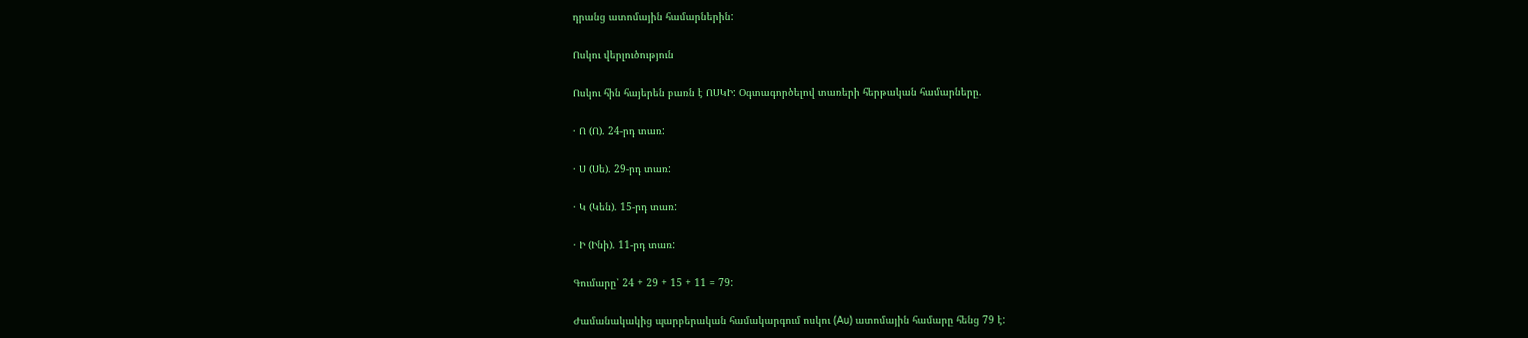դրանց ատոմային համարներին:

Ոսկու վերլուծություն

Ոսկու հին հայերեն բառն է ՈՍԿԻ: Օգտագործելով տառերի հերթական համարները.

· Ո (Ո). 24-րդ տառ:

· Ս (Սե). 29-րդ տառ:

· Կ (Կեն). 15-րդ տառ:

· Ի (Ինի). 11-րդ տառ:

Գումարը՝ 24 + 29 + 15 + 11 = 79:

Ժամանակակից պարբերական համակարգում ոսկու (Au) ատոմային համարը հենց 79 է: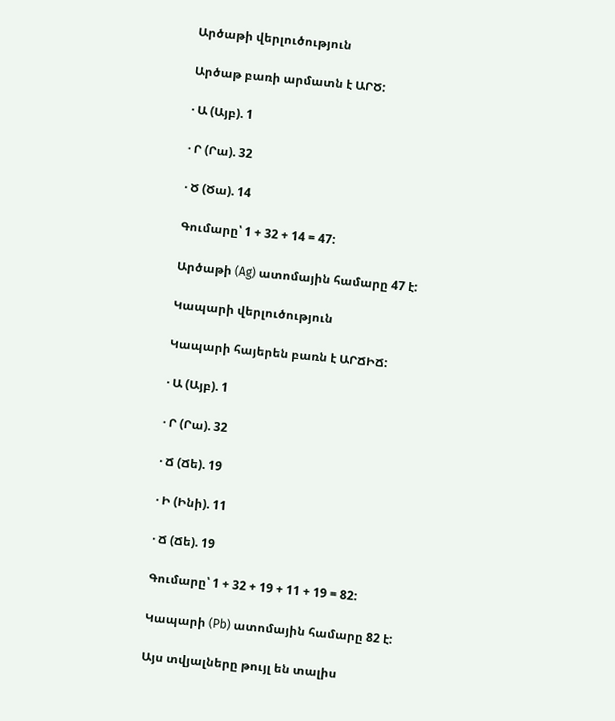Արծաթի վերլուծություն

Արծաթ բառի արմատն է ԱՐԾ:

· Ա (Այբ). 1

· Ր (Րա). 32

· Ծ (Ծա). 14

Գումարը՝ 1 + 32 + 14 = 47:

Արծաթի (Ag) ատոմային համարը 47 է:

Կապարի վերլուծություն

Կապարի հայերեն բառն է ԱՐՃԻՃ:

· Ա (Այբ). 1

· Ր (Րա). 32

· Ճ (Ճե). 19

· Ի (Ինի). 11

· Ճ (Ճե). 19

Գումարը՝ 1 + 32 + 19 + 11 + 19 = 82:

Կապարի (Pb) ատոմային համարը 82 է:

Այս տվյալները թույլ են տալիս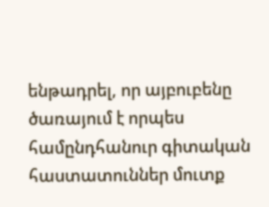ենթադրել, որ այբուբենը ծառայում է որպես համընդհանուր գիտական հաստատուններ մուտք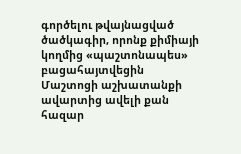գործելու թվայնացված ծածկագիր, որոնք քիմիայի կողմից «պաշտոնապես» բացահայտվեցին Մաշտոցի աշխատանքի ավարտից ավելի քան հազար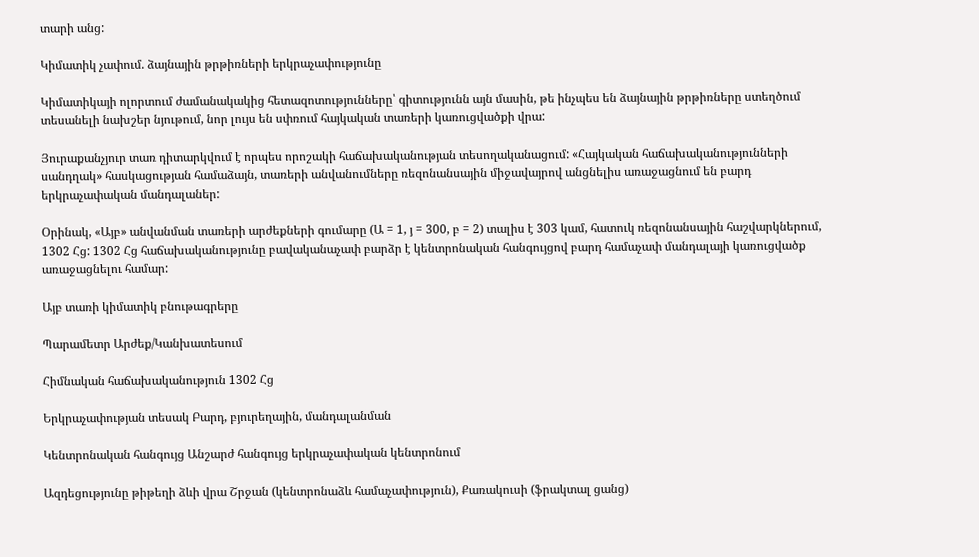տարի անց:

Կիմատիկ չափում. ձայնային թրթիռների երկրաչափությունը

Կիմատիկայի ոլորտում ժամանակակից հետազոտությունները՝ գիտությունն այն մասին, թե ինչպես են ձայնային թրթիռները ստեղծում տեսանելի նախշեր նյութում, նոր լույս են սփռում հայկական տառերի կառուցվածքի վրա:

Յուրաքանչյուր տառ դիտարկվում է որպես որոշակի հաճախականության տեսողականացում: «Հայկական հաճախականությունների սանդղակ» հասկացության համաձայն, տառերի անվանումները ռեզոնանսային միջավայրով անցնելիս առաջացնում են բարդ երկրաչափական մանդալաներ:

Օրինակ, «Այբ» անվանման տառերի արժեքների գումարը (Ա = 1, յ = 300, բ = 2) տալիս է 303 կամ, հատուկ ռեզոնանսային հաշվարկներում, 1302 Հց: 1302 Հց հաճախականությունը բավականաչափ բարձր է կենտրոնական հանգույցով բարդ համաչափ մանդալայի կառուցվածք առաջացնելու համար:

Այբ տառի կիմատիկ բնութագրերը

Պարամետր Արժեք/Կանխատեսում

Հիմնական հաճախականություն 1302 Հց

Երկրաչափության տեսակ Բարդ, բյուրեղային, մանդալանման

Կենտրոնական հանգույց Անշարժ հանգույց երկրաչափական կենտրոնում

Ազդեցությունը թիթեղի ձևի վրա Շրջան (կենտրոնաձև համաչափություն), Քառակուսի (ֆրակտալ ցանց)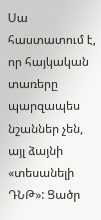Սա հաստատում է, որ հայկական տառերը պարզապես նշաններ չեն, այլ ձայնի «տեսանելի ԴՆԹ»: Ցածր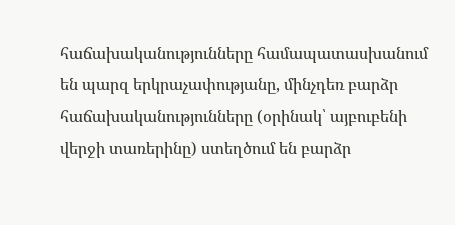հաճախականությունները համապատասխանում են պարզ երկրաչափությանը, մինչդեռ բարձր հաճախականությունները (օրինակ՝ այբուբենի վերջի տառերինը) ստեղծում են բարձր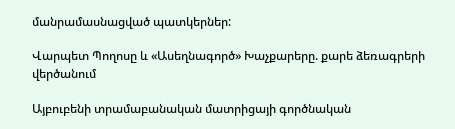մանրամասնացված պատկերներ:

Վարպետ Պողոսը և «Ասեղնագործ» Խաչքարերը. քարե ձեռագրերի վերծանում

Այբուբենի տրամաբանական մատրիցայի գործնական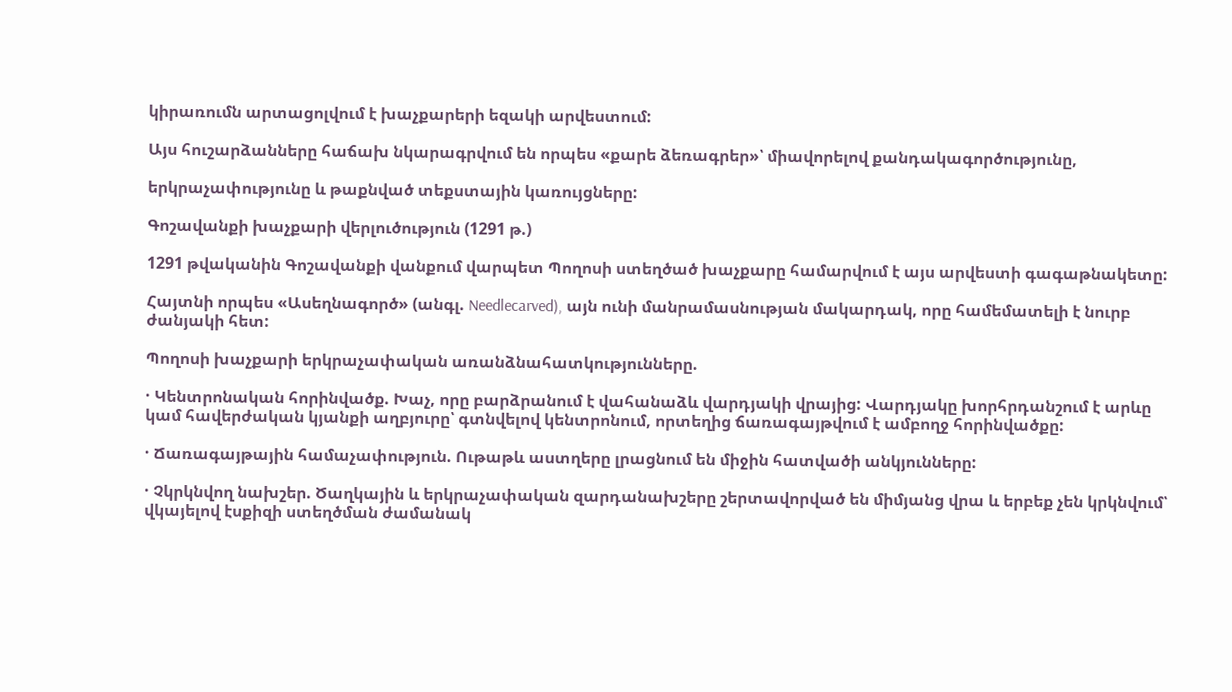կիրառումն արտացոլվում է խաչքարերի եզակի արվեստում:

Այս հուշարձանները հաճախ նկարագրվում են որպես «քարե ձեռագրեր»՝ միավորելով քանդակագործությունը,

երկրաչափությունը և թաքնված տեքստային կառույցները:

Գոշավանքի խաչքարի վերլուծություն (1291 թ.)

1291 թվականին Գոշավանքի վանքում վարպետ Պողոսի ստեղծած խաչքարը համարվում է այս արվեստի գագաթնակետը:

Հայտնի որպես «Ասեղնագործ» (անգլ. Needlecarved), այն ունի մանրամասնության մակարդակ, որը համեմատելի է նուրբ ժանյակի հետ:

Պողոսի խաչքարի երկրաչափական առանձնահատկությունները.

· Կենտրոնական հորինվածք. Խաչ, որը բարձրանում է վահանաձև վարդյակի վրայից: Վարդյակը խորհրդանշում է արևը կամ հավերժական կյանքի աղբյուրը՝ գտնվելով կենտրոնում, որտեղից ճառագայթվում է ամբողջ հորինվածքը:

· Ճառագայթային համաչափություն. Ութաթև աստղերը լրացնում են միջին հատվածի անկյունները:

· Չկրկնվող նախշեր. Ծաղկային և երկրաչափական զարդանախշերը շերտավորված են միմյանց վրա և երբեք չեն կրկնվում՝ վկայելով էսքիզի ստեղծման ժամանակ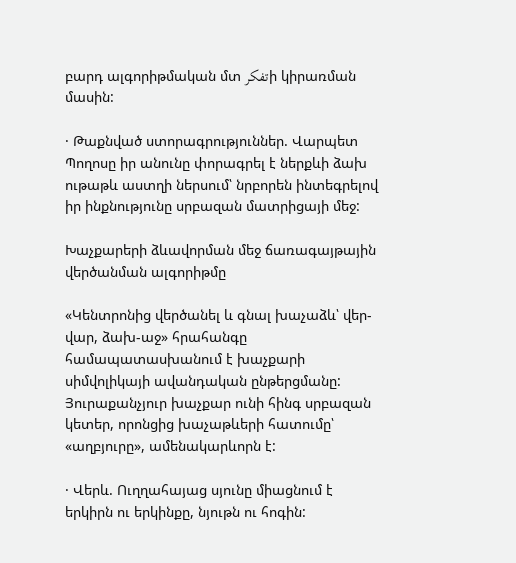բարդ ալգորիթմական մտ تفکرի կիրառման մասին:

· Թաքնված ստորագրություններ. Վարպետ Պողոսը իր անունը փորագրել է ներքևի ձախ ութաթև աստղի ներսում՝ նրբորեն ինտեգրելով իր ինքնությունը սրբազան մատրիցայի մեջ:

Խաչքարերի ձևավորման մեջ ճառագայթային վերծանման ալգորիթմը

«Կենտրոնից վերծանել և գնալ խաչաձև՝ վեր-վար, ձախ-աջ» հրահանգը համապատասխանում է խաչքարի սիմվոլիկայի ավանդական ընթերցմանը: Յուրաքանչյուր խաչքար ունի հինգ սրբազան կետեր, որոնցից խաչաթևերի հատումը՝ «աղբյուրը», ամենակարևորն է:

· Վերև. Ուղղահայաց սյունը միացնում է երկիրն ու երկինքը, նյութն ու հոգին: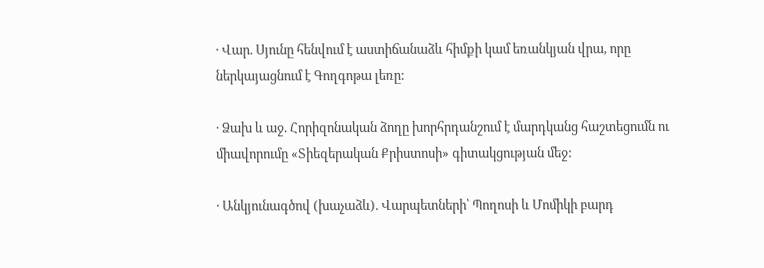· Վար. Սյունը հենվում է աստիճանաձև հիմքի կամ եռանկյան վրա, որը ներկայացնում է Գողգոթա լեռը:

· Ձախ և աջ. Հորիզոնական ձողը խորհրդանշում է մարդկանց հաշտեցումն ու միավորումը «Տիեզերական Քրիստոսի» գիտակցության մեջ:

· Անկյունագծով (խաչաձև). Վարպետների՝ Պողոսի և Մոմիկի բարդ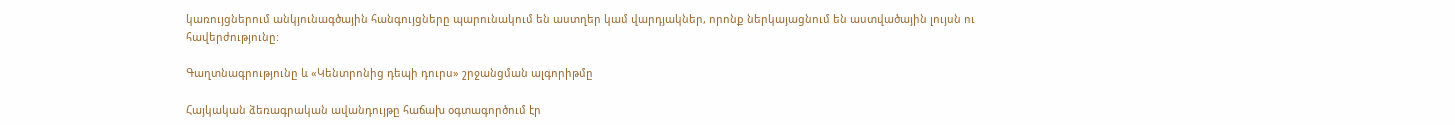կառույցներում անկյունագծային հանգույցները պարունակում են աստղեր կամ վարդյակներ, որոնք ներկայացնում են աստվածային լույսն ու հավերժությունը:

Գաղտնագրությունը և «Կենտրոնից դեպի դուրս» շրջանցման ալգորիթմը

Հայկական ձեռագրական ավանդույթը հաճախ օգտագործում էր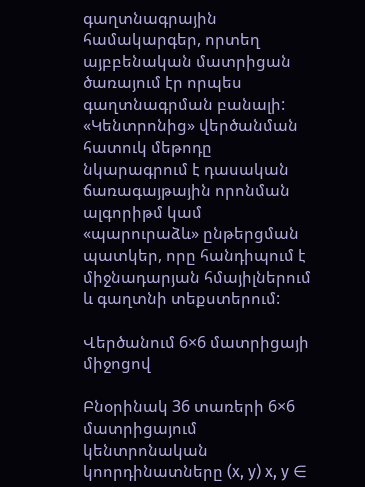գաղտնագրային համակարգեր, որտեղ այբբենական մատրիցան ծառայում էր որպես գաղտնագրման բանալի: «Կենտրոնից» վերծանման հատուկ մեթոդը նկարագրում է դասական ճառագայթային որոնման ալգորիթմ կամ «պարուրաձև» ընթերցման պատկեր, որը հանդիպում է միջնադարյան հմայիլներում և գաղտնի տեքստերում:

Վերծանում 6×6 մատրիցայի միջոցով

Բնօրինակ 36 տառերի 6×6 մատրիցայում կենտրոնական կոորդինատները (x, y) x, y ∈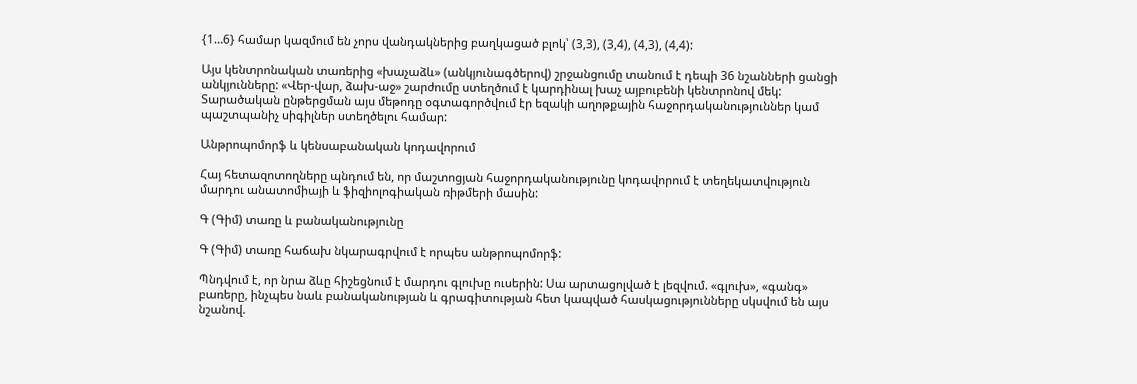{1…6} համար կազմում են չորս վանդակներից բաղկացած բլոկ՝ (3,3), (3,4), (4,3), (4,4):

Այս կենտրոնական տառերից «խաչաձև» (անկյունագծերով) շրջանցումը տանում է դեպի 36 նշանների ցանցի անկյունները: «Վեր-վար, ձախ-աջ» շարժումը ստեղծում է կարդինալ խաչ այբուբենի կենտրոնով մեկ: Տարածական ընթերցման այս մեթոդը օգտագործվում էր եզակի աղոթքային հաջորդականություններ կամ պաշտպանիչ սիգիլներ ստեղծելու համար:

Անթրոպոմորֆ և կենսաբանական կոդավորում

Հայ հետազոտողները պնդում են, որ մաշտոցյան հաջորդականությունը կոդավորում է տեղեկատվություն մարդու անատոմիայի և ֆիզիոլոգիական ռիթմերի մասին:

Գ (Գիմ) տառը և բանականությունը

Գ (Գիմ) տառը հաճախ նկարագրվում է որպես անթրոպոմորֆ:

Պնդվում է, որ նրա ձևը հիշեցնում է մարդու գլուխը ուսերին: Սա արտացոլված է լեզվում. «գլուխ», «գանգ» բառերը, ինչպես նաև բանականության և գրագիտության հետ կապված հասկացությունները սկսվում են այս նշանով.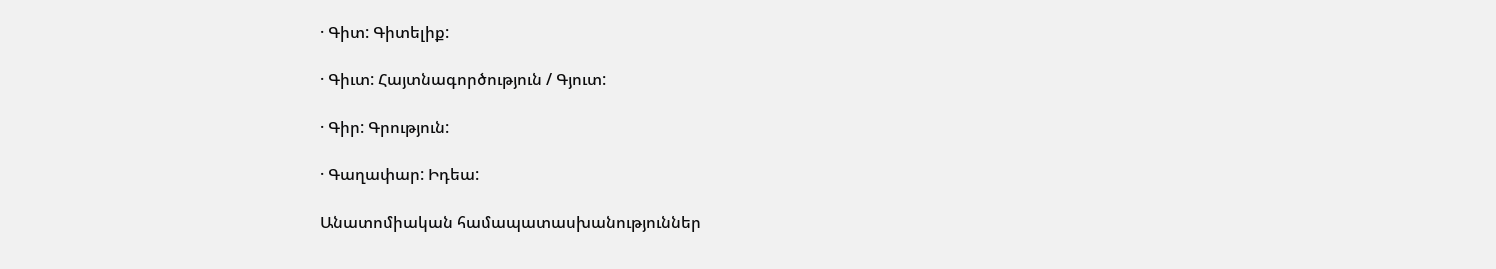· Գիտ: Գիտելիք:

· Գիւտ: Հայտնագործություն / Գյուտ:

· Գիր: Գրություն:

· Գաղափար: Իդեա:

Անատոմիական համապատասխանություններ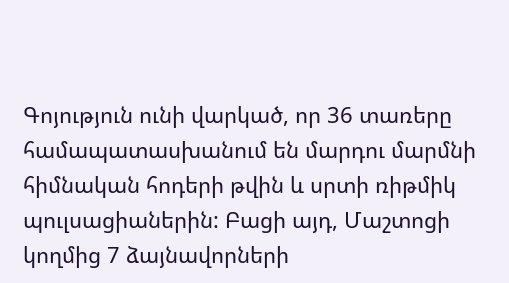Գոյություն ունի վարկած, որ 36 տառերը համապատասխանում են մարդու մարմնի հիմնական հոդերի թվին և սրտի ռիթմիկ պուլսացիաներին: Բացի այդ, Մաշտոցի կողմից 7 ձայնավորների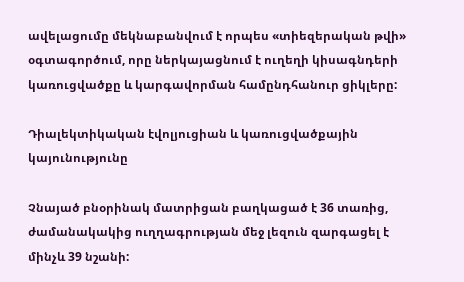ավելացումը մեկնաբանվում է որպես «տիեզերական թվի» օգտագործում, որը ներկայացնում է ուղեղի կիսագնդերի կառուցվածքը և կարգավորման համընդհանուր ցիկլերը:

Դիալեկտիկական էվոլյուցիան և կառուցվածքային կայունությունը

Չնայած բնօրինակ մատրիցան բաղկացած է 36 տառից, ժամանակակից ուղղագրության մեջ լեզուն զարգացել է մինչև 39 նշանի: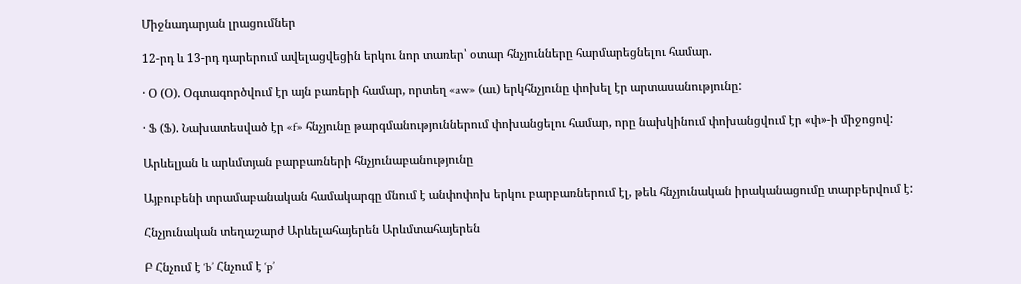Միջնադարյան լրացումներ

12-րդ և 13-րդ դարերում ավելացվեցին երկու նոր տառեր՝ օտար հնչյունները հարմարեցնելու համար.

· Օ (Օ). Օգտագործվում էր այն բառերի համար, որտեղ «aw» (աւ) երկհնչյունը փոխել էր արտասանությունը:

· Ֆ (Ֆ). Նախատեսված էր «f» հնչյունը թարգմանություններում փոխանցելու համար, որը նախկինում փոխանցվում էր «փ»-ի միջոցով:

Արևելյան և արևմտյան բարբառների հնչյունաբանությունը

Այբուբենի տրամաբանական համակարգը մնում է անփոփոխ երկու բարբառներում էլ, թեև հնչյունական իրականացումը տարբերվում է:

Հնչյունական տեղաշարժ Արևելահայերեն Արևմտահայերեն

Բ Հնչում է ‘b’ Հնչում է ‘p’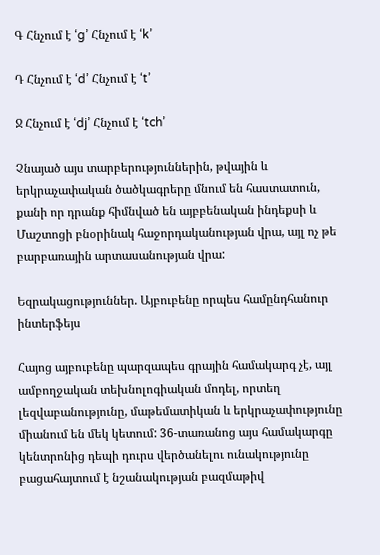Գ Հնչում է ‘g’ Հնչում է ‘k’

Դ Հնչում է ‘d’ Հնչում է ‘t’

Ջ Հնչում է ‘dj’ Հնչում է ‘tch’

Չնայած այս տարբերություններին, թվային և երկրաչափական ծածկագրերը մնում են հաստատուն, քանի որ դրանք հիմնված են այբբենական ինդեքսի և Մաշտոցի բնօրինակ հաջորդականության վրա, այլ ոչ թե բարբառային արտասանության վրա:

Եզրակացություններ. Այբուբենը որպես համընդհանուր ինտերֆեյս

Հայոց այբուբենը պարզապես գրային համակարգ չէ, այլ ամբողջական տեխնոլոգիական մոդել, որտեղ լեզվաբանությունը, մաթեմատիկան և երկրաչափությունը միանում են մեկ կետում: 36-տառանոց այս համակարգը կենտրոնից դեպի դուրս վերծանելու ունակությունը բացահայտում է նշանակության բազմաթիվ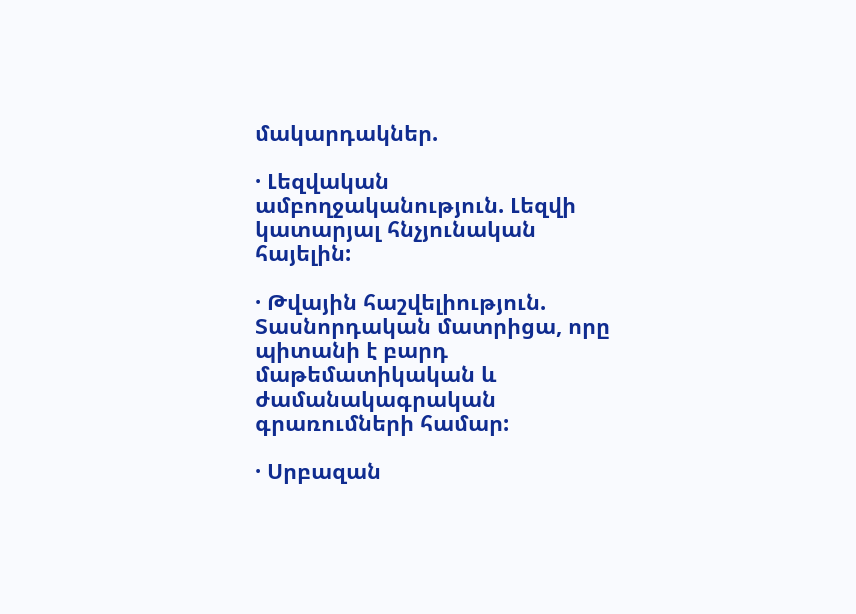մակարդակներ.

· Լեզվական ամբողջականություն. Լեզվի կատարյալ հնչյունական հայելին:

· Թվային հաշվելիություն. Տասնորդական մատրիցա, որը պիտանի է բարդ մաթեմատիկական և ժամանակագրական գրառումների համար:

· Սրբազան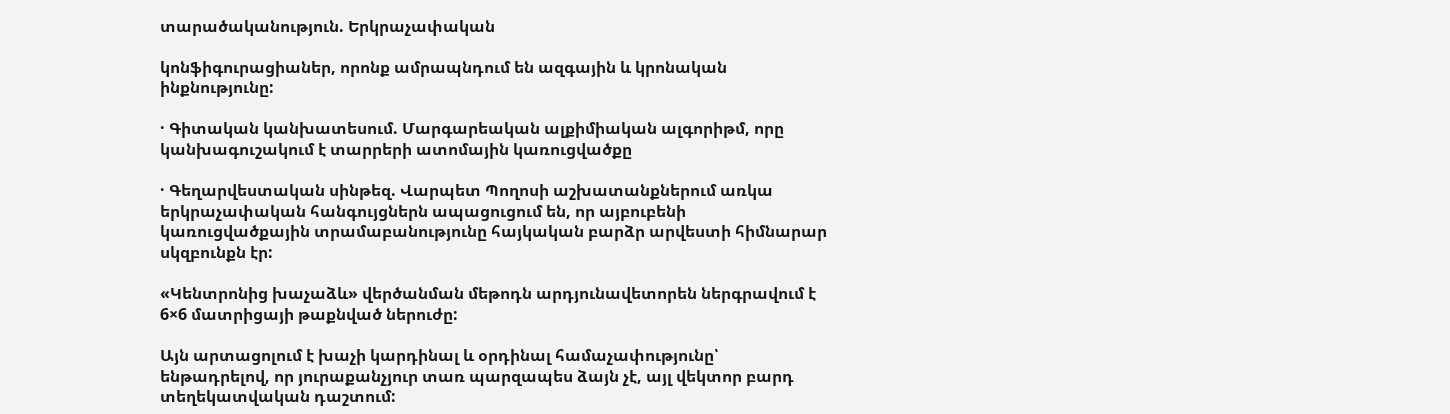տարածականություն. Երկրաչափական

կոնֆիգուրացիաներ, որոնք ամրապնդում են ազգային և կրոնական ինքնությունը:

· Գիտական կանխատեսում. Մարգարեական ալքիմիական ալգորիթմ, որը կանխագուշակում է տարրերի ատոմային կառուցվածքը

· Գեղարվեստական սինթեզ. Վարպետ Պողոսի աշխատանքներում առկա երկրաչափական հանգույցներն ապացուցում են, որ այբուբենի կառուցվածքային տրամաբանությունը հայկական բարձր արվեստի հիմնարար սկզբունքն էր:

«Կենտրոնից խաչաձև» վերծանման մեթոդն արդյունավետորեն ներգրավում է 6×6 մատրիցայի թաքնված ներուժը:

Այն արտացոլում է խաչի կարդինալ և օրդինալ համաչափությունը՝ ենթադրելով, որ յուրաքանչյուր տառ պարզապես ձայն չէ, այլ վեկտոր բարդ տեղեկատվական դաշտում: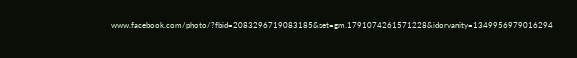www.facebook.com/photo/?fbid=2083296719083185&set=gm.1791074261571228&idorvanity=1349956979016294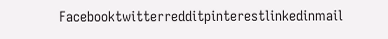Facebooktwitterredditpinterestlinkedinmail